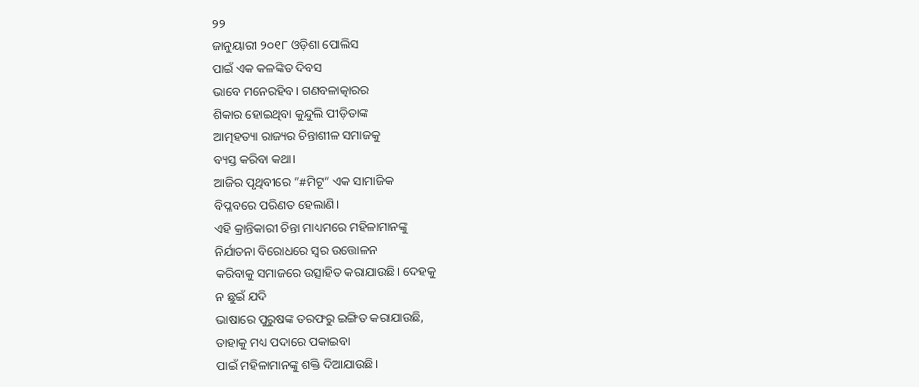୨୨
ଜାନୁୟାରୀ ୨୦୧୮ ଓଡ଼ିଶା ପୋଲିସ
ପାଇଁ ଏକ କଳଙ୍କିତ ଦିବସ
ଭାବେ ମନେରହିବ। ଗଣବଳାତ୍କାରର
ଶିକାର ହୋଇଥିବା କୁନ୍ଦୁଲି ପୀଡ଼ିତାଙ୍କ
ଆତ୍ମହତ୍ୟା ରାଜ୍ୟର ଚିନ୍ତାଶୀଳ ସମାଜକୁ
ବ୍ୟସ୍ତ କରିବା କଥା।
ଆଜିର ପୃଥିବୀରେ ”#ମିଟୂ“ ଏକ ସାମାଜିକ
ବିପ୍ଳବରେ ପରିଣତ ହେଲାଣି।
ଏହି କ୍ରାନ୍ତିକାରୀ ଚିନ୍ତା ମାଧ୍ୟମରେ ମହିଳାମାନଙ୍କୁ
ନିର୍ଯାତନା ବିରୋଧରେ ସ୍ବର ଉତ୍ତୋଳନ
କରିବାକୁ ସମାଜରେ ଉତ୍ସାହିତ କରାଯାଉଛି। ଦେହକୁ
ନ ଛୁଇଁ ଯଦି
ଭାଷାରେ ପୁରୁଷଙ୍କ ତରଫରୁ ଇଙ୍ଗିତ କରାଯାଉଛି,
ତାହାକୁ ମଧ୍ୟ ପଦାରେ ପକାଇବା
ପାଇଁ ମହିଳାମାନଙ୍କୁ ଶକ୍ତି ଦିଆଯାଉଛି।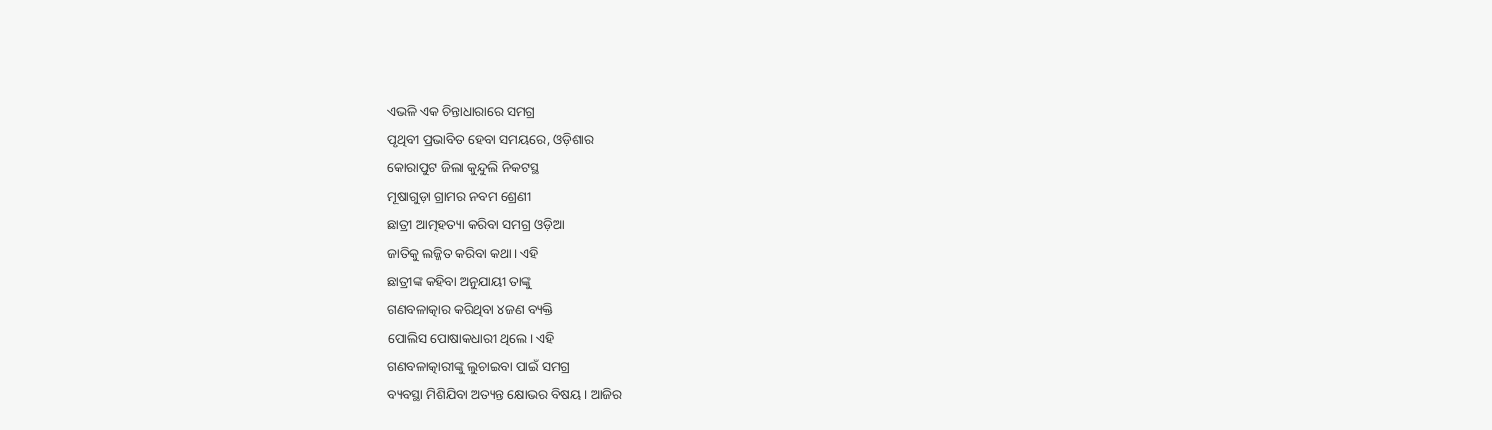ଏଭଳି ଏକ ଚିନ୍ତାଧାରାରେ ସମଗ୍ର
ପୃଥିବୀ ପ୍ରଭାବିତ ହେବା ସମୟରେ, ଓଡ଼ିଶାର
କୋରାପୁଟ ଜିଲା କୁନ୍ଦୁଲି ନିକଟସ୍ଥ
ମୂଷାଗୁଡ଼ା ଗ୍ରାମର ନବମ ଶ୍ରେଣୀ
ଛାତ୍ରୀ ଆତ୍ମହତ୍ୟା କରିବା ସମଗ୍ର ଓଡ଼ିଆ
ଜାତିକୁ ଲଜ୍ଜିତ କରିବା କଥା। ଏହି
ଛାତ୍ରୀଙ୍କ କହିବା ଅନୁଯାୟୀ ତାଙ୍କୁ
ଗଣବଳାତ୍କାର କରିଥିବା ୪ଜଣ ବ୍ୟକ୍ତି
ପୋଲିସ ପୋଷାକଧାରୀ ଥିଲେ। ଏହି
ଗଣବଳାତ୍କାରୀଙ୍କୁ ଲୁଚାଇବା ପାଇଁ ସମଗ୍ର
ବ୍ୟବସ୍ଥା ମିଶିଯିବା ଅତ୍ୟନ୍ତ କ୍ଷୋଭର ବିଷୟ। ଆଜିର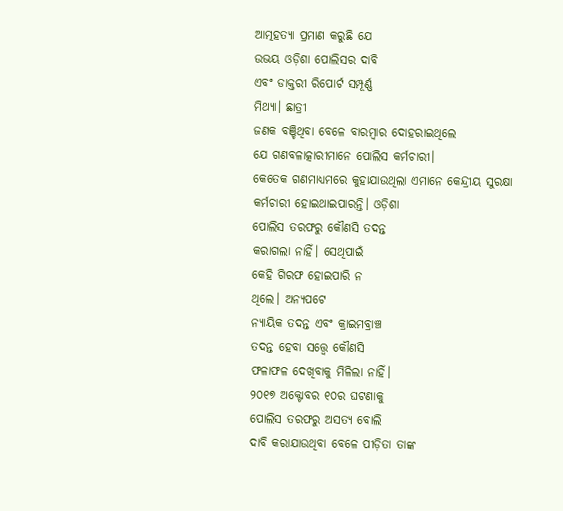ଆତ୍ମହତ୍ୟା ପ୍ରମାଣ କରୁଛି ଯେ
ଉଭୟ ଓଡ଼ିଶା ପୋଲିସର ଦାବି
ଏବଂ ଡାକ୍ତରୀ ରିପୋର୍ଟ ସମ୍ପୂର୍ଣ୍ଣ
ମିଥ୍ୟା। ଛାତ୍ରୀ
ଜଣକ ବଞ୍ଚିଥିବା ବେଳେ ବାରମ୍ବାର ଦୋହରାଇଥିଲେ
ଯେ ଗଣବଳାତ୍କାରୀମାନେ ପୋଲିସ କର୍ମଚାରୀ।
କେତେକ ଗଣମାଧ୍ୟମରେ କୁହାଯାଉଥିଲା ଏମାନେ କେନ୍ଦ୍ରୀୟ ସୁରକ୍ଷା
କର୍ମଚାରୀ ହୋଇଥାଇପାରନ୍ତି। ଓଡ଼ିଶା
ପୋଲିସ ତରଫରୁ କୌଣସି ତଦନ୍ତ
କରାଗଲା ନାହିଁ। ସେଥିପାଇଁ
କେହି ଗିରଫ ହୋଇପାରି ନ
ଥିଲେ। ଅନ୍ୟପଟେ
ନ୍ୟାୟିକ ତଦନ୍ତ ଏବଂ କ୍ରାଇମବ୍ରାଞ୍ଚ
ତଦନ୍ତ ହେବା ସତ୍ତ୍ୱେ କୌଣସି
ଫଳାଫଳ ଦେଖିବାକୁ ମିଳିଲା ନାହିଁ।
୨୦୧୭ ଅକ୍ଟୋବର ୧୦ର ଘଟଣାକୁ
ପୋଲିସ ତରଫରୁ ଅସତ୍ୟ ବୋଲି
ଦାବି କରାଯାଉଥିବା ବେଳେ ପୀଡ଼ିତା ତାଙ୍କ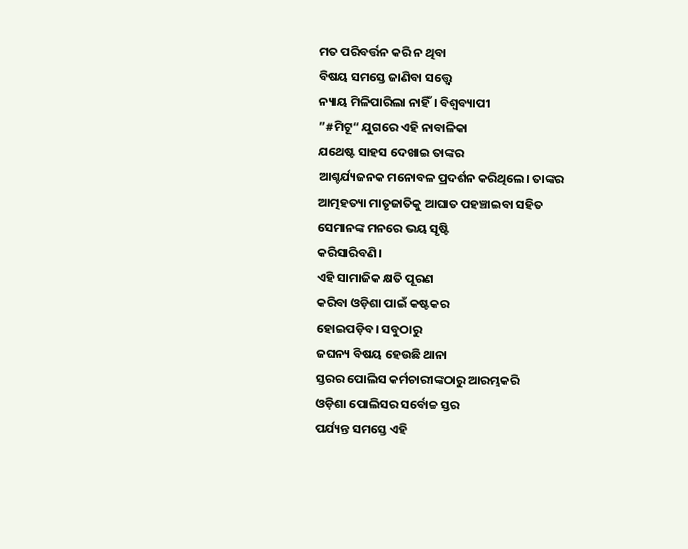ମତ ପରିବର୍ତ୍ତନ କରି ନ ଥିବା
ବିଷୟ ସମସ୍ତେ ଜାଣିବା ସତ୍ତ୍ୱେ
ନ୍ୟାୟ ମିଳିପାରିଲା ନାହିଁ। ବିଶ୍ୱବ୍ୟାପୀ
”#ମିଟୂ“ ଯୁଗରେ ଏହି ନାବାଳିକା
ଯଥେଷ୍ଟ ସାହସ ଦେଖାଇ ତାଙ୍କର
ଆଶ୍ଚର୍ଯ୍ୟଜନକ ମନୋବଳ ପ୍ରଦର୍ଶନ କରିଥିଲେ। ତାଙ୍କର
ଆତ୍ମହତ୍ୟା ମାତୃଜାତିକୁ ଆଘାତ ପହଞ୍ଚାଇବା ସହିତ
ସେମାନଙ୍କ ମନରେ ଭୟ ସୃଷ୍ଟି
କରିସାରିବଣି।
ଏହି ସାମାଜିକ କ୍ଷତି ପୂରଣ
କରିବା ଓଡ଼ିଶା ପାଇଁ କଷ୍ଟକର
ହୋଇପଡ଼ିବ। ସବୁଠାରୁ
ଜଘନ୍ୟ ବିଷୟ ହେଉଛି ଥାନା
ସ୍ତରର ପୋଲିସ କର୍ମଚାରୀଙ୍କଠାରୁ ଆରମ୍ଭକରି
ଓଡ଼ିଶା ପୋଲିସର ସର୍ବୋଚ୍ଚ ସ୍ତର
ପର୍ଯ୍ୟନ୍ତ ସମସ୍ତେ ଏହି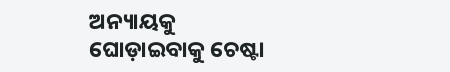ଅନ୍ୟାୟକୁ
ଘୋଡ଼ାଇବାକୁ ଚେଷ୍ଟା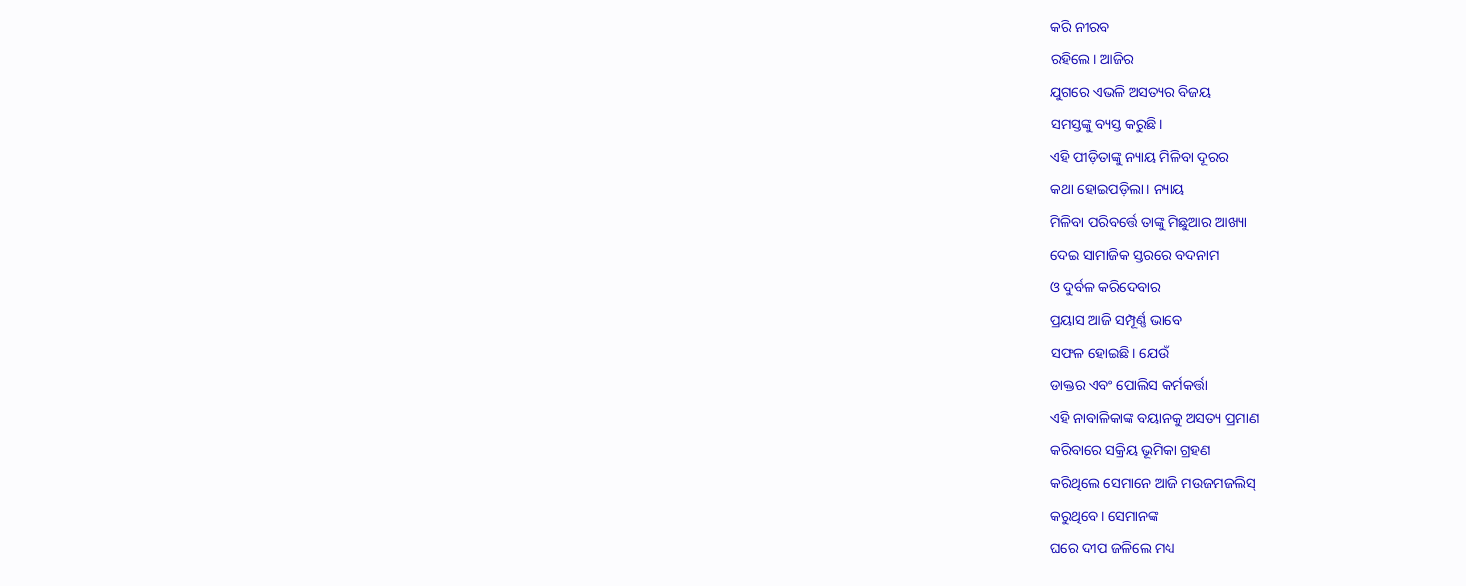କରି ନୀରବ
ରହିଲେ। ଆଜିର
ଯୁଗରେ ଏଭଳି ଅସତ୍ୟର ବିଜୟ
ସମସ୍ତଙ୍କୁ ବ୍ୟସ୍ତ କରୁଛି।
ଏହି ପୀଡ଼ିତାଙ୍କୁ ନ୍ୟାୟ ମିଳିବା ଦୂରର
କଥା ହୋଇପଡ଼ିଲା। ନ୍ୟାୟ
ମିଳିବା ପରିବର୍ତ୍ତେ ତାଙ୍କୁ ମିଛୁଆର ଆଖ୍ୟା
ଦେଇ ସାମାଜିକ ସ୍ତରରେ ବଦନାମ
ଓ ଦୁର୍ବଳ କରିଦେବାର
ପ୍ରୟାସ ଆଜି ସମ୍ପୂର୍ଣ୍ଣ ଭାବେ
ସଫଳ ହୋଇଛି। ଯେଉଁ
ଡାକ୍ତର ଏବଂ ପୋଲିସ କର୍ମକର୍ତ୍ତା
ଏହି ନାବାଳିକାଙ୍କ ବୟାନକୁ ଅସତ୍ୟ ପ୍ରମାଣ
କରିବାରେ ସକ୍ରିୟ ଭୂମିକା ଗ୍ରହଣ
କରିଥିଲେ ସେମାନେ ଆଜି ମଉଜମଜଲିସ୍
କରୁଥିବେ। ସେମାନଙ୍କ
ଘରେ ଦୀପ ଜଳିଲେ ମଧ୍ୟ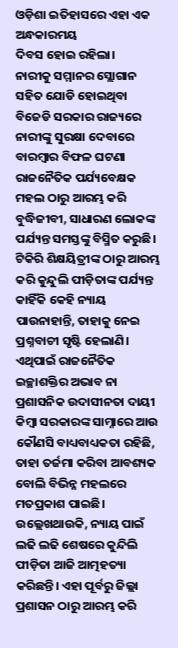ଓଡ଼ିଶା ଇତିହାସରେ ଏହା ଏକ ଅନ୍ଧକାରମୟ
ଦିବସ ହୋଇ ରହିଲା।
ନାରୀକୁ ସମ୍ମାନର ସ୍ଲୋଗାନ ସହିତ ଯୋଡି ହୋଇଥିବା ବିଜେଡି ସରକାର ରାଜ୍ୟରେ ନାରୀଙ୍କୁ ସୁରକ୍ଷା ଦେବାରେ ବାରମ୍ବାର ବିଫଳ ଘଟଣା ରାଜନୈତିକ ପର୍ଯ୍ୟବେକ୍ଷକ ମହଲ ଠାରୁ ଆରମ୍ଭ କରି ବୁଦ୍ଧିଜୀବୀ, ସାଧାରଣ ଲୋକଙ୍କ ପର୍ଯ୍ୟନ୍ତ ସମସ୍ତଙ୍କୁ ବିସ୍ମିତ କରୁଛି।
ଟିକିରି ଶିକ୍ଷୟିତ୍ରୀଙ୍କ ଠାରୁ ଆରମ୍ଭ କରି କୁନ୍ଦୁଲି ପୀଡ଼ିତାଙ୍କ ପର୍ଯ୍ୟନ୍ତ କାହିଁକି କେହି ନ୍ୟାୟ ପାଉନାହାନ୍ତି, ତାହାକୁ ନେଇ ପ୍ରଶ୍ନବାଚୀ ସୃଷ୍ଟି ହେଲାଣି। ଏଥିପାଇଁ ରାଜନୈତିକ ଇଚ୍ଛାଶକ୍ତିର ଅଭାବ ନା ପ୍ରଶାସନିକ ଉଦାସୀନତା ଦାୟୀ କିମ୍ବା ସରକାରଙ୍କ ସାମ୍ନାରେ ଆଉ କୌଣସି ବାଧ୍ୟବାଧ୍ୟକତା ରହିଛି, ତାହା ତର୍ଜମା କରିବା ଆବଶ୍ୟକ ବୋଲି ବିଭିନ୍ନ ମହଲରେ ମତପ୍ରକାଶ ପାଇଛି।
ଉଲ୍ଲେଖଥାଉକି, ନ୍ୟାୟ ପାଇଁ ଲଢି ଲଢି ଶେଷରେ କୁନ୍ଦିଲି ପୀଡ଼ିତା ଆଜି ଆତ୍ମହତ୍ୟା କରିଛନ୍ତି। ଏହା ପୂର୍ବରୁ ଜିଲ୍ଲା ପ୍ରଶାସନ ଠାରୁ ଆରମ୍ଭ କରି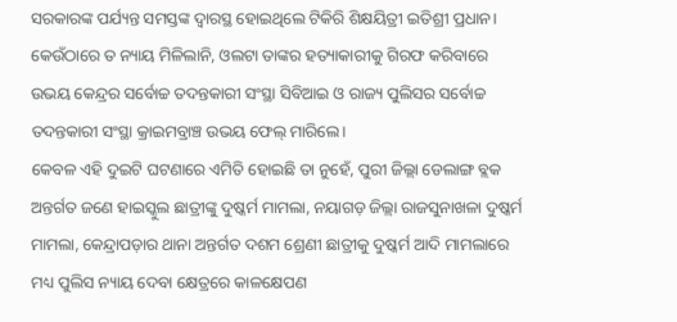ସରକାରଙ୍କ ପର୍ଯ୍ୟନ୍ତ ସମସ୍ତଙ୍କ ଦ୍ୱାରସ୍ଥ ହୋଇଥିଲେ ଟିକିରି ଶିକ୍ଷୟିତ୍ରୀ ଇତିଶ୍ରୀ ପ୍ରଧାନ। କେଉଁଠାରେ ତ ନ୍ୟାୟ ମିଳିଲାନି, ଓଲଟା ତାଙ୍କର ହତ୍ୟାକାରୀକୁ ଗିରଫ କରିବାରେ ଉଭୟ କେନ୍ଦ୍ରର ସର୍ବୋଚ୍ଚ ତଦନ୍ତକାରୀ ସଂସ୍ଥା ସିବିଆଇ ଓ ରାଜ୍ୟ ପୁଲିସର ସର୍ବୋଚ୍ଚ ତଦନ୍ତକାରୀ ସଂସ୍ଥା କ୍ରାଇମବ୍ରାଞ୍ଚ ଉଭୟ ଫେଲ୍ ମାରିଲେ।
କେବଳ ଏହି ଦୁଇଟି ଘଟଣାରେ ଏମିତି ହୋଇଛି ତା ନୁହେଁ, ପୁରୀ ଜିଲ୍ଲା ଡେଲାଙ୍ଗ ବ୍ଲକ ଅନ୍ତର୍ଗତ ଜଣେ ହାଇସ୍କୁଲ ଛାତ୍ରୀଙ୍କୁ ଦୁଷ୍କର୍ମ ମାମଲା, ନୟାଗଡ଼ ଜିଲ୍ଲା ରାଜସୁନାଖଳା ଦୁଷ୍କର୍ମ ମାମଲା, କେନ୍ଦ୍ରାପଡ଼ାର ଥାନା ଅନ୍ତର୍ଗତ ଦଶମ ଶ୍ରେଣୀ ଛାତ୍ରୀକୁ ଦୁଷ୍କର୍ମ ଆଦି ମାମଲାରେ ମଧ୍ୟ ପୁଲିସ ନ୍ୟାୟ ଦେବା କ୍ଷେତ୍ରରେ କାଳକ୍ଷେପଣ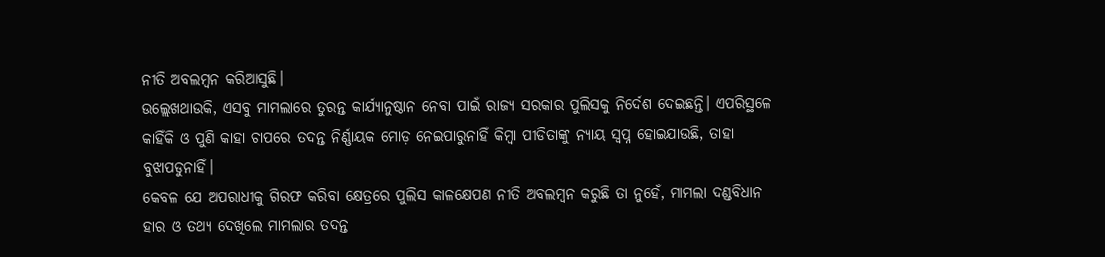ନୀତି ଅବଲମ୍ବନ କରିଆସୁଛି।
ଉଲ୍ଲେଖଥାଉକି, ଏସବୁ ମାମଲାରେ ତୁରନ୍ତ କାର୍ଯ୍ୟାନୁଷ୍ଠାନ ନେବା ପାଇଁ ରାଜ୍ୟ ସରକାର ପୁଲିସକୁ ନିର୍ଦେଶ ଦେଇଛନ୍ତି। ଏପରିସ୍ଥଳେ କାହିଁକି ଓ ପୁଣି କାହା ଚାପରେ ତଦନ୍ତ ନିର୍ଣ୍ଣାୟକ ମୋଡ଼ ନେଇପାରୁନାହିଁ କିମ୍ବା ପୀଡିତାଙ୍କୁ ନ୍ୟାୟ ସ୍ୱପ୍ନ ହୋଇଯାଉଛି, ତାହା ବୁଝାପଡୁନାହିଁ।
କେବଳ ଯେ ଅପରାଧୀକୁ ଗିରଫ କରିବା କ୍ଷେତ୍ରରେ ପୁଲିସ କାଳକ୍ଷେପଣ ନୀତି ଅବଲମ୍ବନ କରୁଛି ତା ନୁହେଁ, ମାମଲା ଦଣ୍ଡବିଧାନ ହାର ଓ ତଥ୍ୟ ଦେଖିଲେ ମାମଲାର ତଦନ୍ତ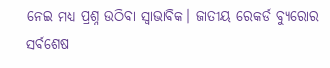ନେଇ ମଧ୍ୟ ପ୍ରଶ୍ନ ଉଠିବା ସ୍ୱାଭାବିକ। ଜାତୀୟ ରେକର୍ଡ ବ୍ୟୁରୋର ସର୍ବଶେଷ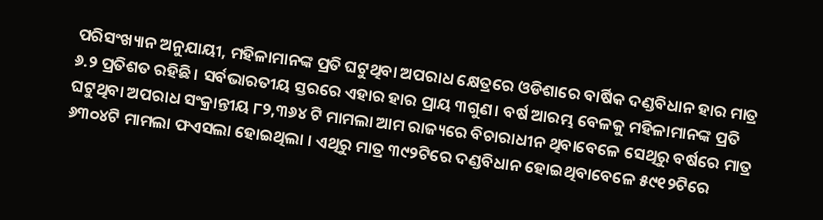ପରିସଂଖ୍ୟାନ ଅନୁଯାୟୀ, ମହିଳାମାନଙ୍କ ପ୍ରତି ଘଟୁଥିବା ଅପରାଧ କ୍ଷେତ୍ରରେ ଓଡିଶାରେ ବାର୍ଷିକ ଦଣ୍ଡବିଧାନ ହାର ମାତ୍ର ୬.୨ ପ୍ରତିଶତ ରହିଛି। ସର୍ବଭାରତୀୟ ସ୍ତରରେ ଏହାର ହାର ପ୍ରାୟ ୩ଗୁଣ। ବର୍ଷ ଆରମ୍ଭ ବେଳକୁ ମହିଳାମାନଙ୍କ ପ୍ରତି ଘଟୁଥିବା ଅପରାଧ ସଂକ୍ରାନ୍ତୀୟ ୮୨,୩୬୪ ଟି ମାମଲା ଆମ ରାଜ୍ୟରେ ବିଚାରାଧୀନ ଥିବାବେଳେ ସେଥିରୁ ବର୍ଷରେ ମାତ୍ର ୬୩୦୪ଟି ମାମଲା ଫଏସଲା ହୋଇଥିଲା । ଏଥିରୁ ମାତ୍ର ୩୯୨ଟିରେ ଦଣ୍ଡବିଧାନ ହୋଇଥିବାବେଳେ ୫୯୧୨ଟିରେ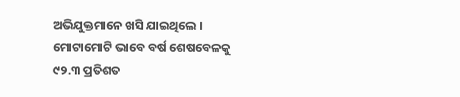ଅଭିଯୁକ୍ତମାନେ ଖସି ଯାଇଥିଲେ । ମୋଟାମୋଟି ଭାବେ ବର୍ଷ ଶେଷବେଳକୁ ୯୨.୩ ପ୍ରତିଶତ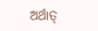ଅର୍ଥାତ୍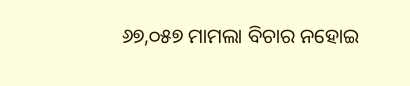୬୭,୦୫୭ ମାମଲା ବିଚାର ନହୋଇ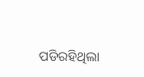ପଡିରହିଥିଲା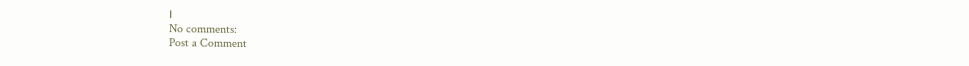।
No comments:
Post a Comment